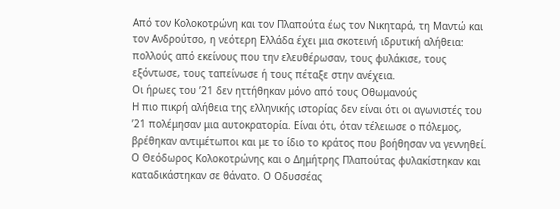Από τον Κολοκοτρώνη και τον Πλαπούτα έως τον Νικηταρά, τη Μαντώ και τον Ανδρούτσο, η νεότερη Ελλάδα έχει μια σκοτεινή ιδρυτική αλήθεια: πολλούς από εκείνους που την ελευθέρωσαν, τους φυλάκισε, τους εξόντωσε, τους ταπείνωσε ή τους πέταξε στην ανέχεια.
Οι ήρωες του ’21 δεν ηττήθηκαν μόνο από τους Οθωμανούς
Η πιο πικρή αλήθεια της ελληνικής ιστορίας δεν είναι ότι οι αγωνιστές του ’21 πολέμησαν μια αυτοκρατορία. Είναι ότι, όταν τέλειωσε ο πόλεμος, βρέθηκαν αντιμέτωποι και με το ίδιο το κράτος που βοήθησαν να γεννηθεί.
Ο Θεόδωρος Κολοκοτρώνης και ο Δημήτρης Πλαπούτας φυλακίστηκαν και καταδικάστηκαν σε θάνατο. Ο Οδυσσέας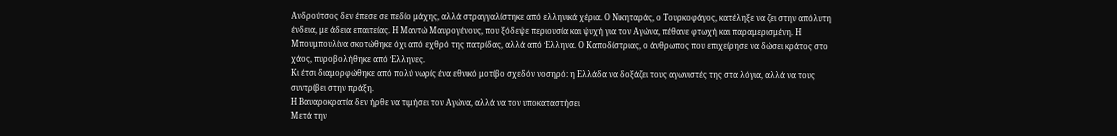Ανδρούτσος δεν έπεσε σε πεδίο μάχης, αλλά στραγγαλίστηκε από ελληνικά χέρια. Ο Νικηταράς, ο Τουρκοφάγος, κατέληξε να ζει στην απόλυτη ένδεια, με άδεια επαιτείας. Η Μαντώ Μαυρογένους, που ξόδεψε περιουσία και ψυχή για τον Αγώνα, πέθανε φτωχή και παραμερισμένη. Η Μπουμπουλίνα σκοτώθηκε όχι από εχθρό της πατρίδας, αλλά από Έλληνα. Ο Καποδίστριας, ο άνθρωπος που επιχείρησε να δώσει κράτος στο χάος, πυροβολήθηκε από Έλληνες.
Κι έτσι διαμορφώθηκε από πολύ νωρίς ένα εθνικό μοτίβο σχεδόν νοσηρό: η Ελλάδα να δοξάζει τους αγωνιστές της στα λόγια, αλλά να τους συντρίβει στην πράξη.
Η Βαυαροκρατία δεν ήρθε να τιμήσει τον Αγώνα, αλλά να τον υποκαταστήσει
Μετά την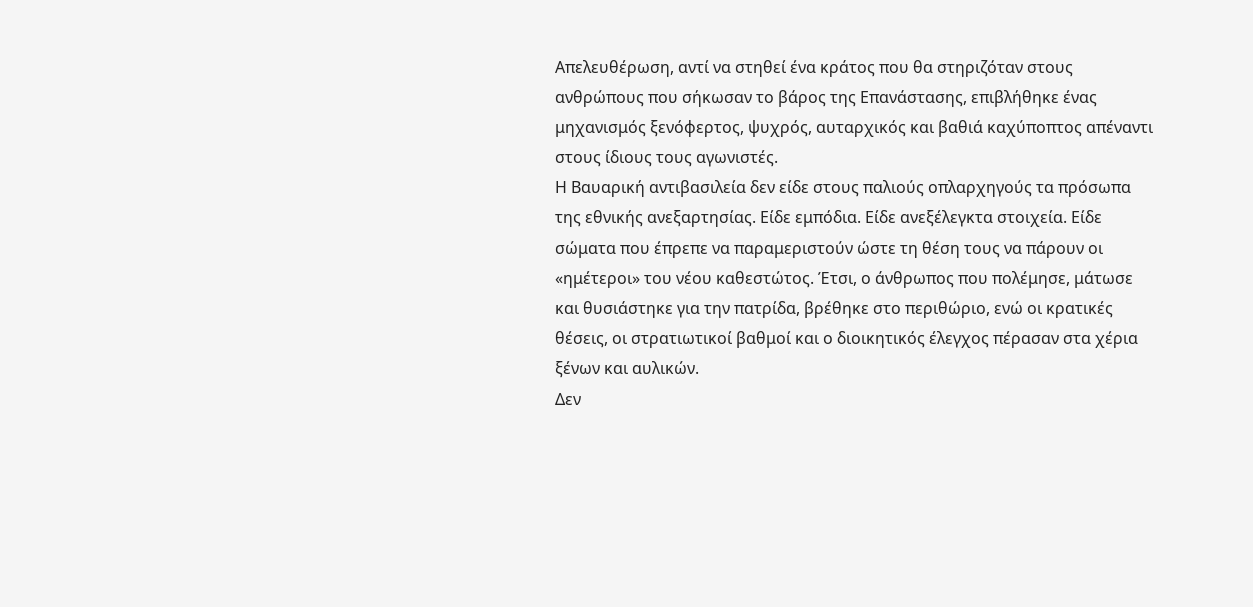Απελευθέρωση, αντί να στηθεί ένα κράτος που θα στηριζόταν στους ανθρώπους που σήκωσαν το βάρος της Επανάστασης, επιβλήθηκε ένας μηχανισμός ξενόφερτος, ψυχρός, αυταρχικός και βαθιά καχύποπτος απέναντι στους ίδιους τους αγωνιστές.
Η Βαυαρική αντιβασιλεία δεν είδε στους παλιούς οπλαρχηγούς τα πρόσωπα της εθνικής ανεξαρτησίας. Είδε εμπόδια. Είδε ανεξέλεγκτα στοιχεία. Είδε σώματα που έπρεπε να παραμεριστούν ώστε τη θέση τους να πάρουν οι «ημέτεροι» του νέου καθεστώτος. Έτσι, ο άνθρωπος που πολέμησε, μάτωσε και θυσιάστηκε για την πατρίδα, βρέθηκε στο περιθώριο, ενώ οι κρατικές θέσεις, οι στρατιωτικοί βαθμοί και ο διοικητικός έλεγχος πέρασαν στα χέρια ξένων και αυλικών.
Δεν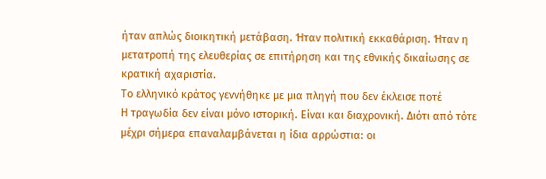ήταν απλώς διοικητική μετάβαση. Ήταν πολιτική εκκαθάριση. Ήταν η μετατροπή της ελευθερίας σε επιτήρηση και της εθνικής δικαίωσης σε κρατική αχαριστία.
Το ελληνικό κράτος γεννήθηκε με μια πληγή που δεν έκλεισε ποτέ
Η τραγωδία δεν είναι μόνο ιστορική. Είναι και διαχρονική. Διότι από τότε μέχρι σήμερα επαναλαμβάνεται η ίδια αρρώστια: οι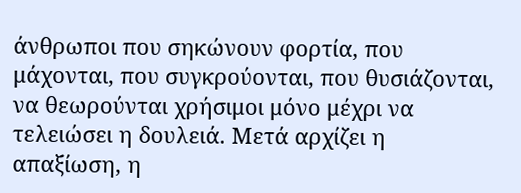άνθρωποι που σηκώνουν φορτία, που μάχονται, που συγκρούονται, που θυσιάζονται, να θεωρούνται χρήσιμοι μόνο μέχρι να τελειώσει η δουλειά. Μετά αρχίζει η απαξίωση, η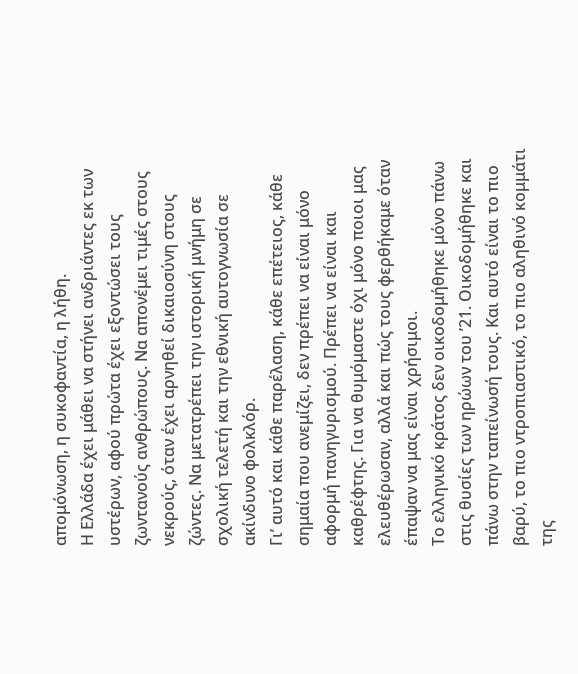απομόνωση, η συκοφαντία, η λήθη.
Η Ελλάδα έχει μάθει να στήνει ανδριάντες εκ των υστέρων, αφού πρώτα έχει εξοντώσει τους ζωντανούς ανθρώπους. Να απονέμει τιμές στους νεκρούς, όταν έχει αρνηθεί δικαιοσύνη στους ζώντες. Να μετατρέπει την ιστορική μνήμη σε σχολική τελετή και την εθνική αυτογνωσία σε ακίνδυνο φολκλόρ.
Γι’ αυτό και κάθε παρέλαση, κάθε επέτειος, κάθε σημαία που ανεμίζει, δεν πρέπει να είναι μόνο αφορμή πανηγυρισμού. Πρέπει να είναι και καθρέφτης. Για να θυμόμαστε όχι μόνο ποιοι μας ελευθέρωσαν, αλλά και πώς τους φερθήκαμε όταν έπαψαν να μας είναι χρήσιμοι.
Το ελληνικό κράτος δεν οικοδομήθηκε μόνο πάνω στις θυσίες των ηρώων του ’21. Οικοδομήθηκε και πάνω στην ταπείνωσή τους. Και αυτό είναι το πιο βαρύ, το πιο ντροπιαστικό, το πιο αληθινό κομμάτι της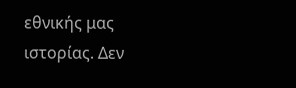εθνικής μας ιστορίας. Δεν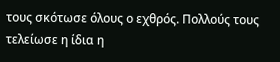τους σκότωσε όλους ο εχθρός. Πολλούς τους τελείωσε η ίδια η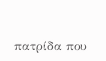πατρίδα που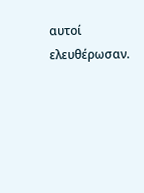αυτοί ελευθέρωσαν.